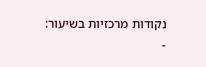נקודות מרכזיות בשיעור:
-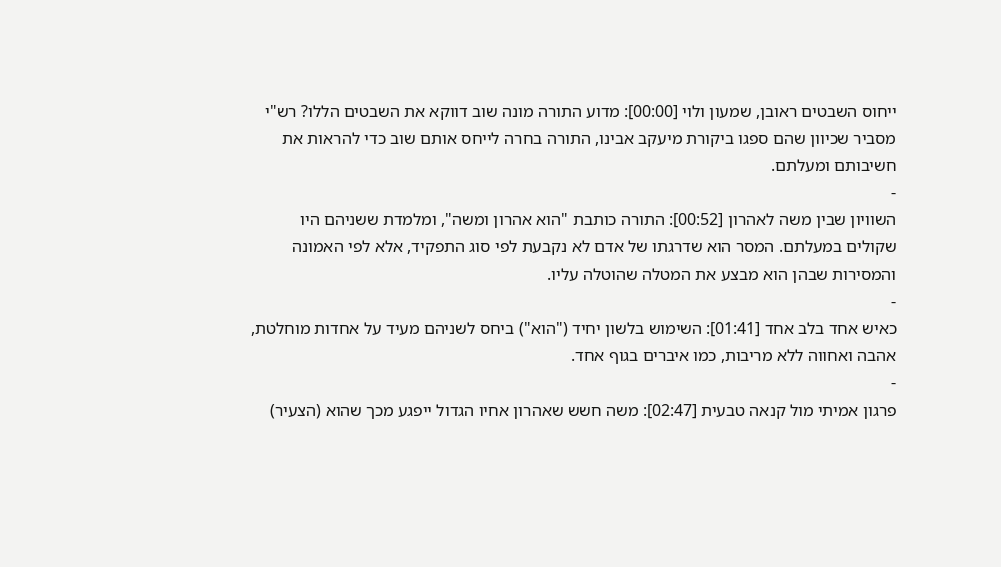ייחוס השבטים ראובן, שמעון ולוי [00:00]: מדוע התורה מונה שוב דווקא את השבטים הללו? רש"י מסביר שכיוון שהם ספגו ביקורת מיעקב אבינו, התורה בחרה לייחס אותם שוב כדי להראות את חשיבותם ומעלתם.
-
השוויון שבין משה לאהרון [00:52]: התורה כותבת "הוא אהרון ומשה", ומלמדת ששניהם היו שקולים במעלתם. המסר הוא שדרגתו של אדם לא נקבעת לפי סוג התפקיד, אלא לפי האמונה והמסירות שבהן הוא מבצע את המטלה שהוטלה עליו.
-
כאיש אחד בלב אחד [01:41]: השימוש בלשון יחיד ("הוא") ביחס לשניהם מעיד על אחדות מוחלטת, אהבה ואחווה ללא מריבות, כמו איברים בגוף אחד.
-
פרגון אמיתי מול קנאה טבעית [02:47]: משה חשש שאהרון אחיו הגדול ייפגע מכך שהוא (הצעיר)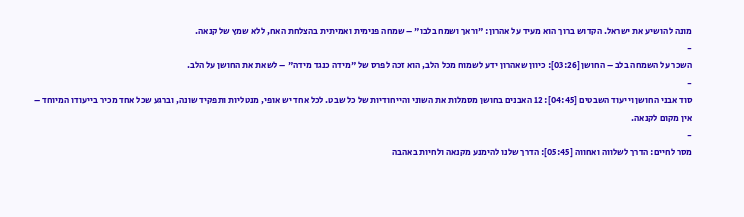מונה להושיע את ישראל. הקדוש ברוך הוא מעיד על אהרון: "וראך ושמח בלבו" – שמחה פנימית ואמיתית בהצלחת האח, ללא שמץ של קנאה.
-
השכר על השמחה בלב – החושן [03:26]: כיוון שאהרון ידע לשמוח מכל הלב, הוא זכה לפרס של "מידה כנגד מידה" – לשאת את החושן על הלב.
-
סוד אבני החושן וייעוד השבטים [04:45]: 12 האבנים בחושן מסמלות את השוני והייחודיות של כל שבט. לכל אחד יש אופי, מנטליות ותפקיד שונה, וברגע שכל אחד מכיר בייעודו המיוחד – אין מקום לקנאה.
-
מסר לחיים: הדרך לשלווה ואחווה [05:45]: הדרך שלנו להימנע מקנאה ולחיות באהבה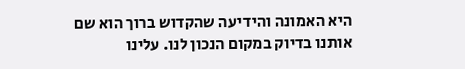היא האמונה והידיעה שהקדוש ברוך הוא שם אותנו בדיוק במקום הנכון לנו. עלינו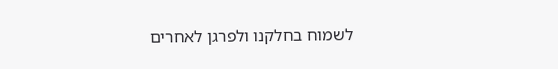לשמוח בחלקנו ולפרגן לאחרים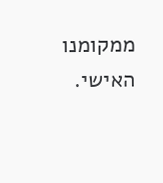ממקומנו האישי.